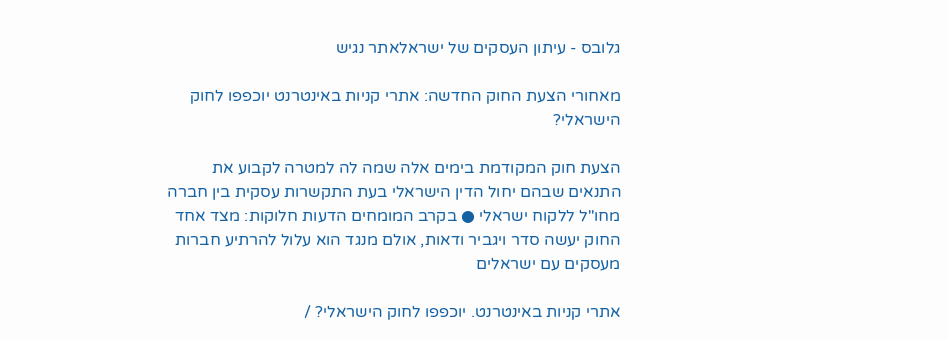גלובס - עיתון העסקים של ישראלאתר נגיש

מאחורי הצעת החוק החדשה: אתרי קניות באינטרנט יוכפפו לחוק הישראלי?

הצעת חוק המקודמת בימים אלה שמה לה למטרה לקבוע את התנאים שבהם יחול הדין הישראלי בעת התקשרות עסקית בין חברה מחו"ל ללקוח ישראלי ● בקרב המומחים הדעות חלוקות: מצד אחד החוק יעשה סדר ויגביר ודאות, אולם מנגד הוא עלול להרתיע חברות מעסקים עם ישראלים

אתרי קניות באינטרנט. יוכפפו לחוק הישראלי? /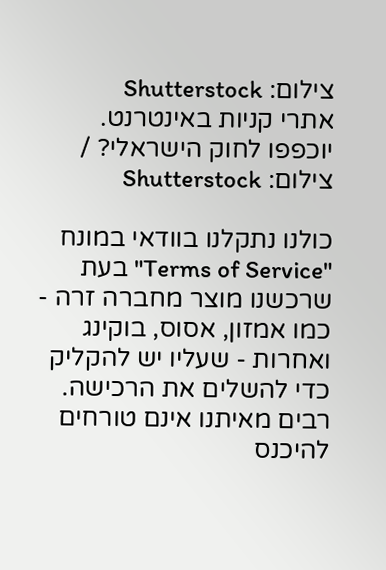צילום: Shutterstock
אתרי קניות באינטרנט. יוכפפו לחוק הישראלי? / צילום: Shutterstock

כולנו נתקלנו בוודאי במונח "Terms of Service" בעת שרכשנו מוצר מחברה זרה - כמו אמזון, אסוס, בוקינג ואחרות - שעליו יש להקליק כדי להשלים את הרכישה. רבים מאיתנו אינם טורחים להיכנס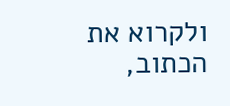ולקרוא את הכתוב,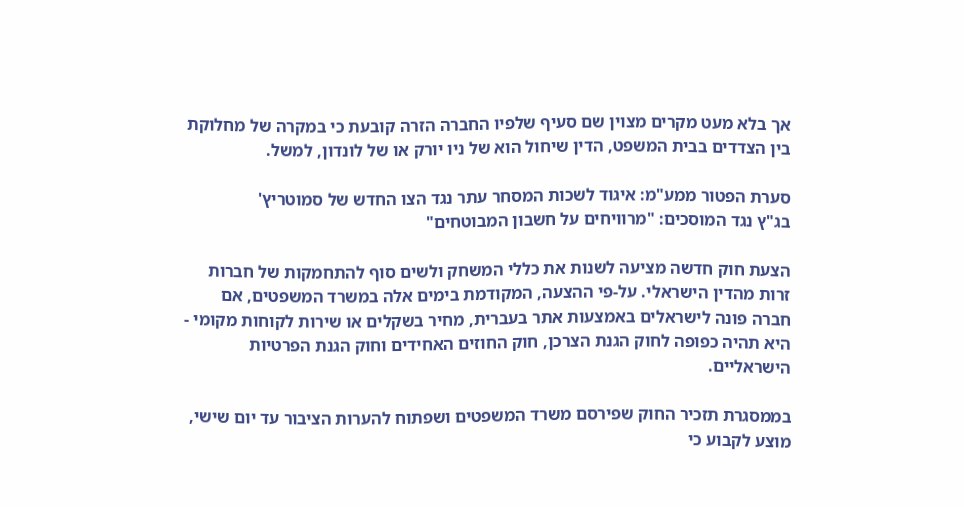אך בלא מעט מקרים מצוין שם סעיף שלפיו החברה הזרה קובעת כי במקרה של מחלוקת בין הצדדים בבית המשפט, הדין שיחול הוא של ניו יורק או של לונדון, למשל.

סערת הפטור ממע"מ: איגוד לשכות המסחר עתר נגד הצו החדש של סמוטריץ'
בג"ץ נגד המוסכים: "מרוויחים על חשבון המבוטחים"

הצעת חוק חדשה מציעה לשנות את כללי המשחק ולשים סוף להתחמקות של חברות זרות מהדין הישראלי. על-פי ההצעה, המקודמת בימים אלה במשרד המשפטים, אם חברה פונה לישראלים באמצעות אתר בעברית, מחיר בשקלים או שירות לקוחות מקומי - היא תהיה כפופה לחוק הגנת הצרכן, חוק החוזים האחידים וחוק הגנת הפרטיות הישראליים.

בממסגרת תזכיר החוק שפירסם משרד המשפטים ושפתוח להערות הציבור עד יום שישי, מוצע לקבוע כי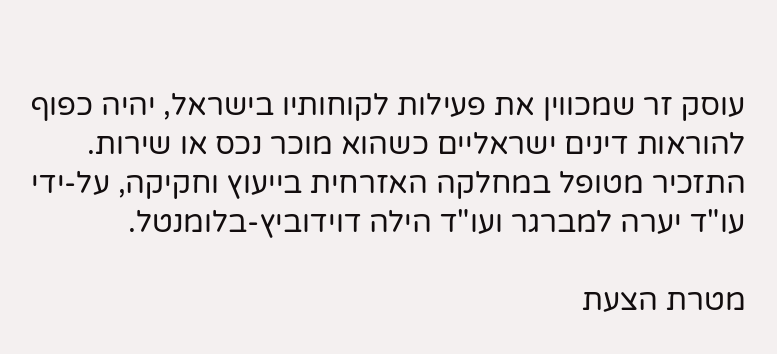עוסק זר שמכווין את פעילות לקוחותיו בישראל, יהיה כפוף להוראות דינים ישראליים כשהוא מוכר נכס או שירות. התזכיר מטופל במחלקה האזרחית בייעוץ וחקיקה, על-ידי עו"ד יערה למברגר ועו"ד הילה דוידוביץ-בלומנטל.

מטרת הצעת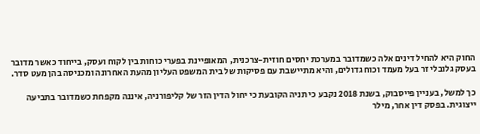החוק היא להחיל דינים אלה כשמדובר במערכת יחסים חוזית-צרכנית, המאופיינת בפערי כוחות בין לקוח ועסק, בייחוד כאשר מדובר בעסק גלובלי זר בעל מעמד וכוח גדולים, והיא מתיישבת עם פסיקות של בית המשפט העליון מהעת האחרונה ומכניסה בהן מעט סדר.

כך למשל, בעניין פייסבוק, בשנת 2018 נקבע כי תניה הקובעת כי יחול הדין הזר של קליפורניה, איננה מקפחת כשמדובר בתביעה ייצוגית. בפסק דין אחר, מילר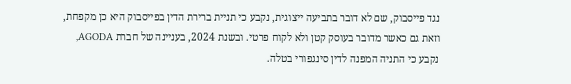נגד פייסבוק, שם לא דובר בתביעה ייצוגית, נקבע כי תניית ברירת הדין בפייסבוק היא כן מקפחת, וזאת גם כאשר מדובר בעוסק קטן ולא לקוח פרטי. ובשנת 2024, בעניינה של חברת AGODA, נקבע כי התניה המפנה לדין סינגפורי בטלה.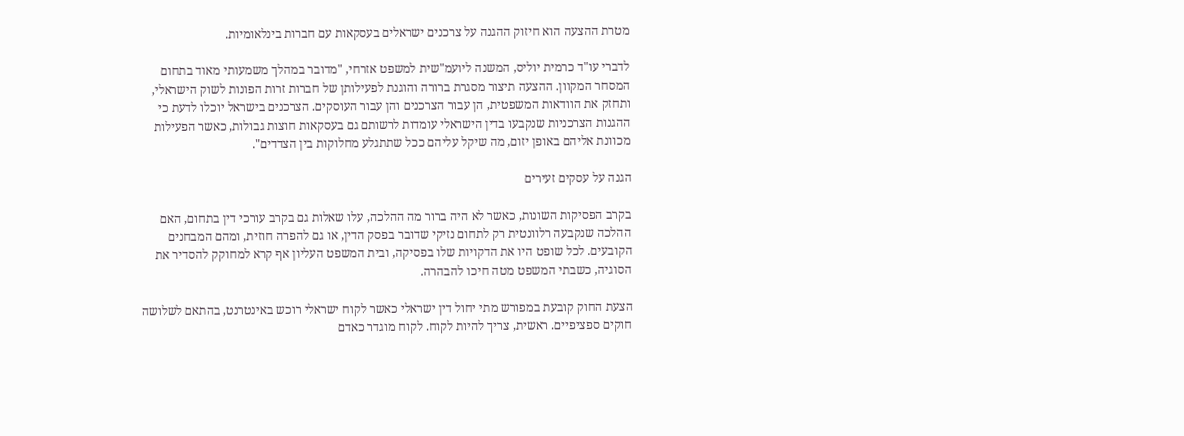מטרת ההצעה הוא חיזוק ההגנה על צרכנים ישראלים בעסקאות עם חברות בינלאומיות.

לדברי עו"ד כרמית יוליס, המשנה ליועמ"שית למשפט אזרחי, "מדובר במהלך משמעותי מאוד בתחום המסחר המקוון. ההצעה תיצור מסגרת ברורה והוגנת לפעילותן של חברות זרות הפונות לשוק הישראלי, ותחזק את הוודאות המשפטית, הן עבור הצרכנים והן עבור העוסקים. הצרכנים בישראל יוכלו לדעת כי ההגנות הצרכניות שנקבעו בדין הישראלי עומדות לרשותם גם בעסקאות חוצות גבולות, כאשר הפעילות מכוונת אליהם באופן יזום, מה שיקל עליהם ככל שתתגלע מחלוקות בין הצדדים".

הגנה על עסקים זעירים

בקרב הפסיקות השונות, כאשר לא היה ברור מה ההלכה, עלו שאלות גם בקרב עורכי דין בתחום, האם ההלכה שנקבעה רלוונטית רק לתחום נזיקי שדובר בפסק הדין, או גם להפרה חוזית, ומהם המבחנים הקובעים. לכל שופט היו את הדקויות שלו בפסיקה, ובית המשפט העליון אף קרא למחוקק להסדיר את הסוגיה, כשבתי המשפט מטה חיכו להבהרה.

הצעת החוק קובעת במפורש מתי יחול דין ישראלי כאשר לקוח ישראלי רוכש באינטרנט, בהתאם לשלושה חוקים ספציפיים. ראשית, צריך להיות לקוח. לקוח מוגדר כאדם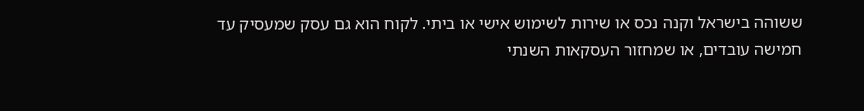ששוהה בישראל וקנה נכס או שירות לשימוש אישי או ביתי. לקוח הוא גם עסק שמעסיק עד חמישה עובדים, או שמחזור העסקאות השנתי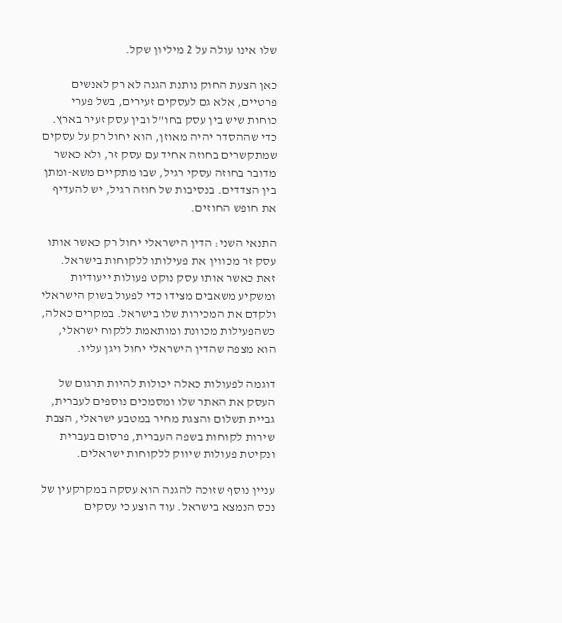שלו אינו עולה על 2 מיליון שקל.

כאן הצעת החוק נותנת הגנה לא רק לאנשים פרטיים, אלא גם לעסקים זעירים, בשל פערי כוחות שיש בין עסק בחו"ל ובין עסק זעיר בארץ. כדי שההסדר יהיה מאוזן, הוא יחול רק על עסקים שמתקשרים בחוזה אחיד עם עסק זר, ולא כאשר מדובר בחוזה עסקי רגיל, שבו מתקיים משא-ומתן בין הצדדים. בנסיבות של חוזה רגיל, יש להעדיף את חופש החוזים.

התנאי השני: הדין הישראלי יחול רק כאשר אותו עסק זר מכווין את פעילותו ללקוחות בישראל. זאת כאשר אותו עסק נוקט פעולות ייעודיות ומשקיע משאבים מצידו כדי לפעול בשוק הישראלי ולקדם את המכירות שלו בישראל. במקרים כאלה, כשהפעילות מכוונת ומותאמת ללקוח ישראלי, הוא מצפה שהדין הישראלי יחול ויגן עליו.

דוגמה לפעולות כאלה יכולות להיות תרגום של העסק את האתר שלו ומסמכים נוספים לעברית, גביית תשלום והצגת מחיר במטבע ישראלי, הצבת שירות לקוחות בשפה העברית, פרסום בעברית ונקיטת פעולות שיווק ללקוחות ישראלים.

עניין נוסף שזוכה להגנה הוא עסקה במקרקעין של נכס הנמצא בישראל. עוד הוצע כי עסקים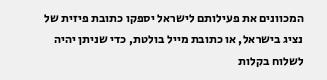המכוונים את פעילותם לישראל יספקו כתובת פיזית של נציג בישראל, או כתובת מייל בולטת, כדי שניתן יהיה לשלוח בקלות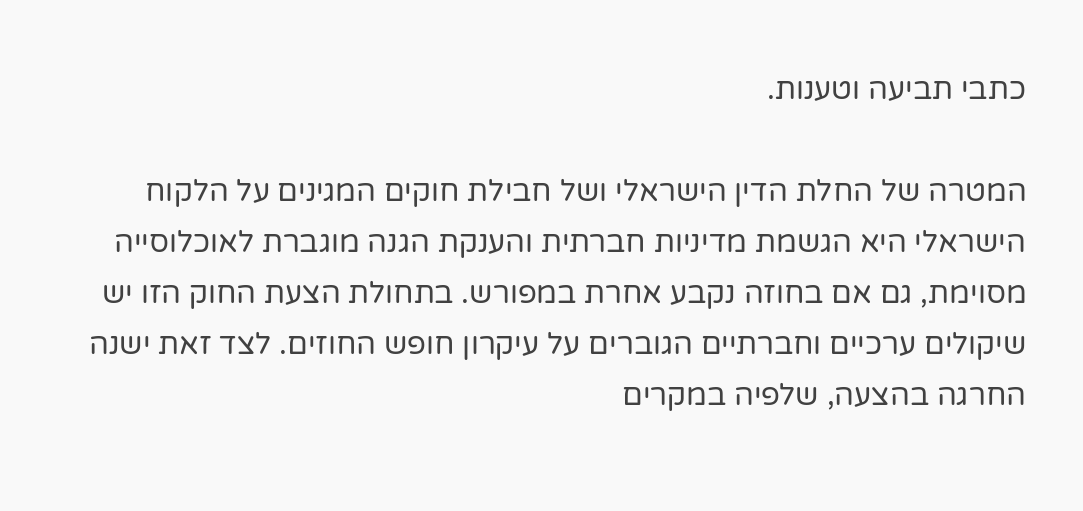כתבי תביעה וטענות.

המטרה של החלת הדין הישראלי ושל חבילת חוקים המגינים על הלקוח הישראלי היא הגשמת מדיניות חברתית והענקת הגנה מוגברת לאוכלוסייה מסוימת, גם אם בחוזה נקבע אחרת במפורש. בתחולת הצעת החוק הזו יש שיקולים ערכיים וחברתיים הגוברים על עיקרון חופש החוזים. לצד זאת ישנה החרגה בהצעה, שלפיה במקרים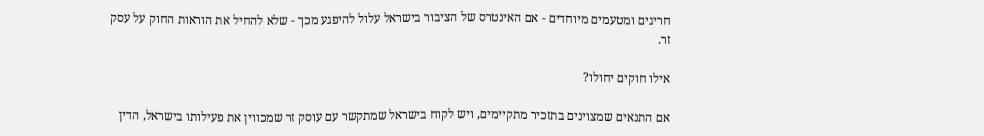חריגים ומטעמים מיוחדים - אם האינטרס של הציבור בישראל עלול להיפגע מכך - שלא להחיל את הוראות החוק על עסק זר.

אילו חוקים יחולו?

אם התנאים שמצוינים בתזכיר מתקיימים, ויש לקוח בישראל שמתקשר עם עוסק זר שמכווין את פעילותו בישראל, הדין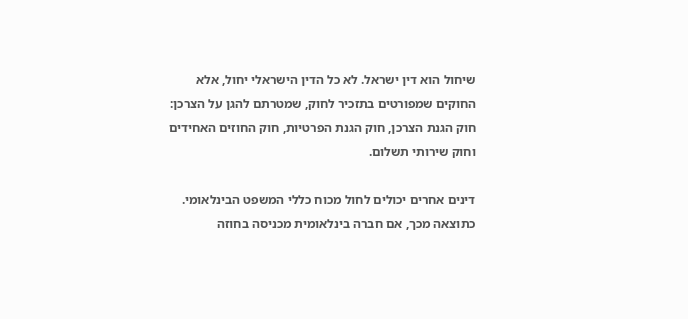שיחול הוא דין ישראל. לא כל הדין הישראלי יחול, אלא החוקים שמפורטים בתזכיר לחוק, שמטרתם להגן על הצרכן: חוק הגנת הצרכן, חוק הגנת הפרטיות, חוק החוזים האחידים וחוק שירותי תשלום.

דינים אחרים יכולים לחול מכוח כללי המשפט הבינלאומי. כתוצאה מכך, אם חברה בינלאומית מכניסה בחוזה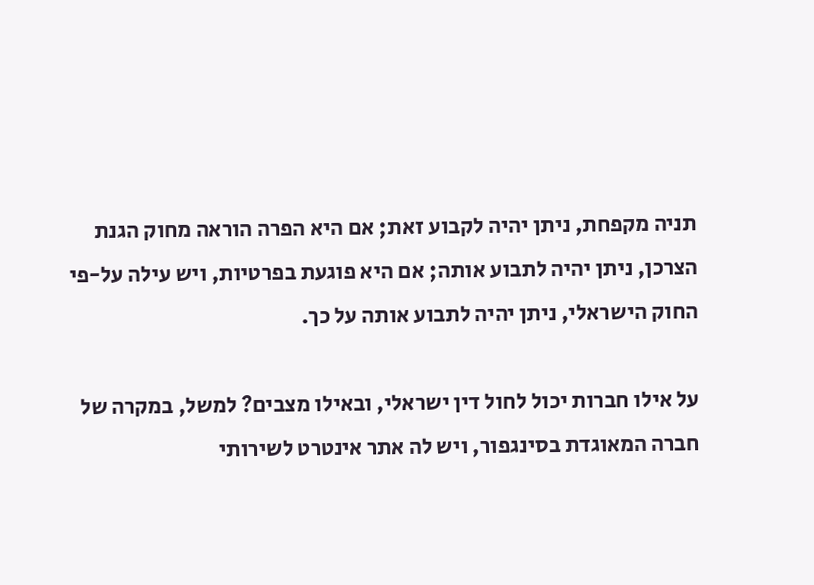תניה מקפחת, ניתן יהיה לקבוע זאת; אם היא הפרה הוראה מחוק הגנת הצרכן, ניתן יהיה לתבוע אותה; אם היא פוגעת בפרטיות, ויש עילה על-פי החוק הישראלי, ניתן יהיה לתבוע אותה על כך.

על אילו חברות יכול לחול דין ישראלי, ובאילו מצבים? למשל, במקרה של חברה המאוגדת בסינגפור, ויש לה אתר אינטרט לשירותי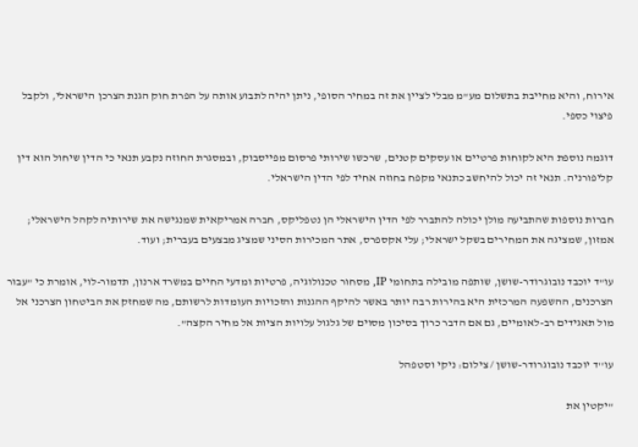אירוח, והיא מחייבת בתשלום מע"מ מבלי לציין את זה במחיר הסופי, ניתן יהיה לתבוע אותה על הפרת חוק הגנת הצרכן הישראלי, ולקבל פיצוי כספי.

דוגמה נוספת היא לקוחות פרטיים או עסקים קטנים, שרכשו שירותי פרסום מפייסבוק, ובמסגרת החוזה נקבע תנאי כי הדין שיחול הוא דין קליפורניה. תנאי זה יכול להיחשב כתנאי מקפח בחוזה אחיד לפי הדין הישראלי.

חברות נוספות שהתביעה מולן יכולה להתברר לפי הדין הישראלי הן נטפליקס, חברה אמריקאית שמנגישה את שירותיה לקהל הישראלי; אמזון, שמציגה את המחירים בשקל ישראלי; עלי אקספרס, אתר המכירות הסיני שמציג מבצעים בעברית; ועוד.

עו"ד יוכבד נובוגרודר-שושן, שותפה מובילה בתחומי IP, מסחור טכנולוגיה, פרטיות ומדעי החיים במשרד ארנון, תדמור-לוי, אומרת כי "עבור הצרכנים, ההשפעה המרכזית היא בהירות רבה יותר באשר להיקף ההגנות והזכויות העומדות לרשותם, מה שמחזק את הביטחון הצרכני אל מול תאגידים רב-לאומיים, גם אם הדבר כרוך בסיכון מסוים של גלגול עלויות הציות אל מחיר הקצה".

עו''ד יוכבד נובוגרודר-שושן / צילום: ניקי וסטפהל

"יקטין את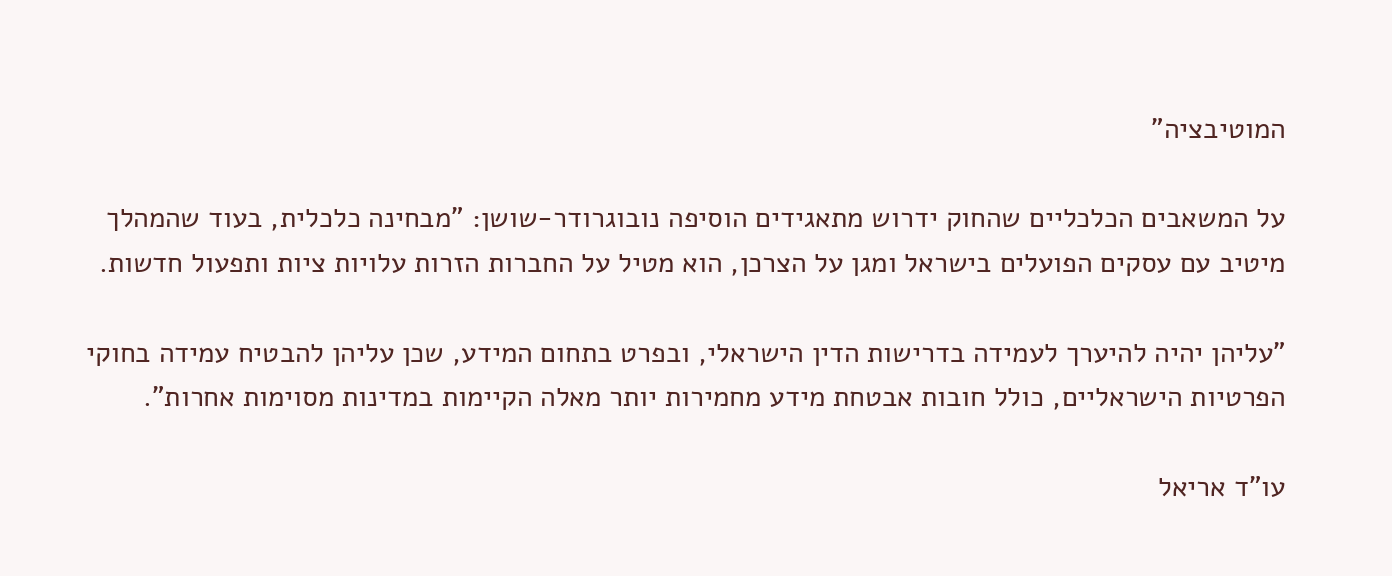המוטיבציה"

על המשאבים הכלכליים שהחוק ידרוש מתאגידים הוסיפה נובוגרודר-שושן: "מבחינה כלכלית, בעוד שהמהלך מיטיב עם עסקים הפועלים בישראל ומגן על הצרכן, הוא מטיל על החברות הזרות עלויות ציות ותפעול חדשות.

"עליהן יהיה להיערך לעמידה בדרישות הדין הישראלי, ובפרט בתחום המידע, שכן עליהן להבטיח עמידה בחוקי הפרטיות הישראליים, כולל חובות אבטחת מידע מחמירות יותר מאלה הקיימות במדינות מסוימות אחרות".

עו"ד אריאל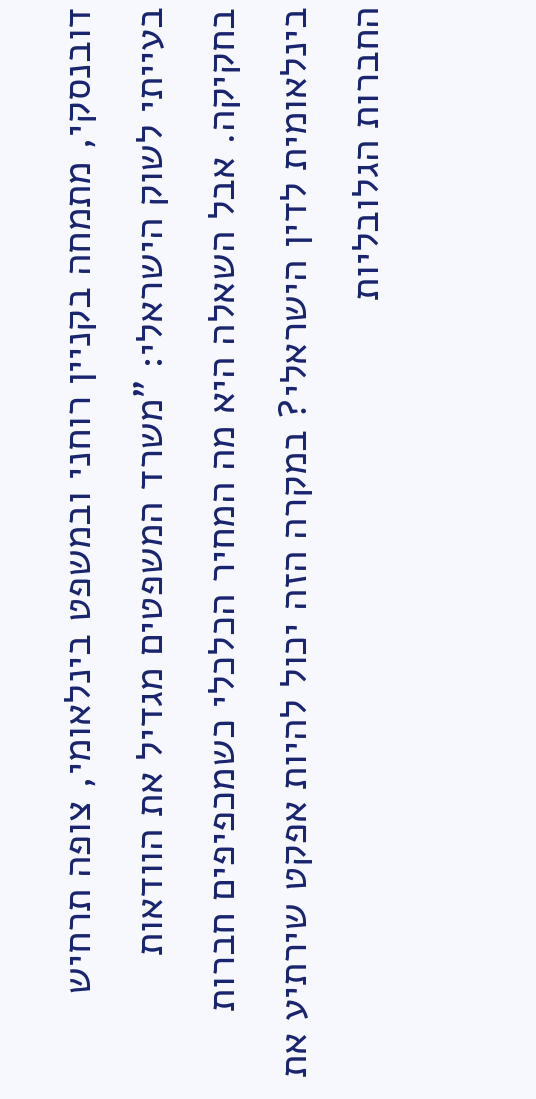דובנסקי, מתמחה בקניין רוחני ובמשפט בינלאומי, צופה תרחיש בעייתי לשוק הישראלי: "משרד המשפטים מגדיל את הוודאות בחקיקה. אבל השאלה היא מה המחיר הכלכלי כשמכפיפים חברות בינלאומית לדין הישראלי? במקרה הזה יכול להיות אפקט שירתיע את החברות הגלובליות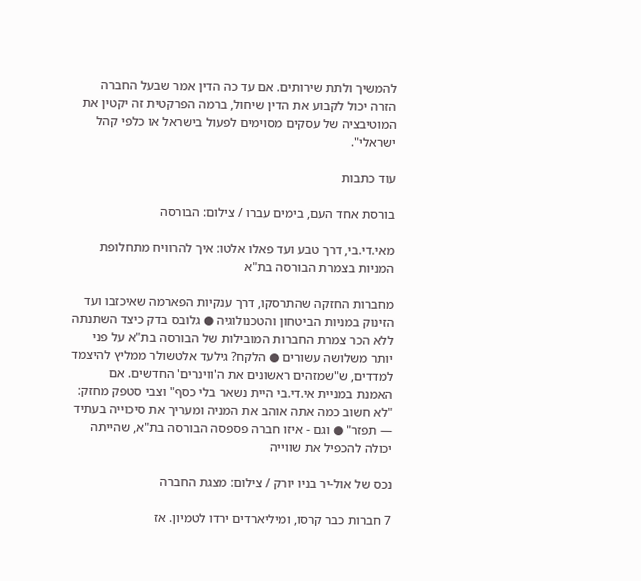להמשיך ולתת שירותים. אם עד כה הדין אמר שבעל החברה הזרה יכול לקבוע את הדין שיחול, ברמה הפרקטית זה יקטין את המוטיבציה של עסקים מסוימים לפעול בישראל או כלפי קהל ישראלי".

עוד כתבות

בורסת אחד העם, בימים עברו / צילום: הבורסה

מאי.די.בי, דרך טבע ועד פאלו אלטו: איך להרוויח מתחלופת המניות בצמרת הבורסה בת"א

מחברות החזקה שהתרסקו, דרך ענקיות הפארמה שאיכזבו ועד הזינוק במניות הביטחון והטכנולוגיה ● גלובס בדק כיצד השתנתה ללא הכר צמרת החברות המובילות של הבורסה בת"א על פני יותר משלושה עשורים ● הלקח? גילעד אלטשולר ממליץ להיצמד למדדים, ש"שמזהים ראשונים את ה'ווינרים' החדשים. אם האמנת במניית אי.די.בי היית נשאר בלי כסף" וצבי סטפק מחזק: "לא חשוב כמה אתה אוהב את המניה ומעריך את סיכוייה בעתיד — תפזר" ● וגם - איזו חברה פספסה הבורסה בת"א, שהייתה יכולה להכפיל את שווייה

נכס של אול-יר בניו יורק / צילום: מצגת החברה

7 חברות כבר קרסו, ומיליארדים ירדו לטמיון. אז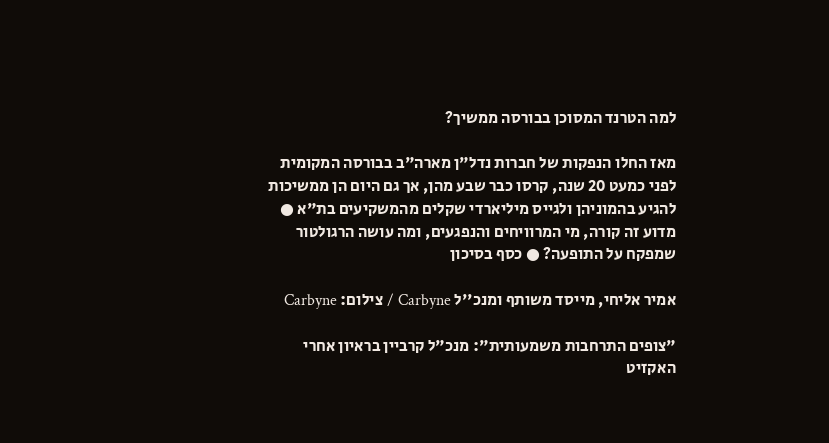למה הטרנד המסוכן בבורסה ממשיך?

מאז החלו הנפקות של חברות נדל"ן מארה"ב בבורסה המקומית לפני כמעט 20 שנה, קרסו כבר שבע מהן, אך גם היום הן ממשיכות להגיע בהמוניהן ולגייס מיליארדי שקלים מהמשקיעים בת"א ● מדוע זה קורה, מי המרוויחים והנפגעים, ומה עושה הרגולטור שמפקח על התופעה? ● כסף בסיכון

אמיר אליחי, מייסד משותף ומנכ''ל Carbyne / צילום: Carbyne

"צופים התרחבות משמעותית": מנכ"ל קרביין בראיון אחרי האקזיט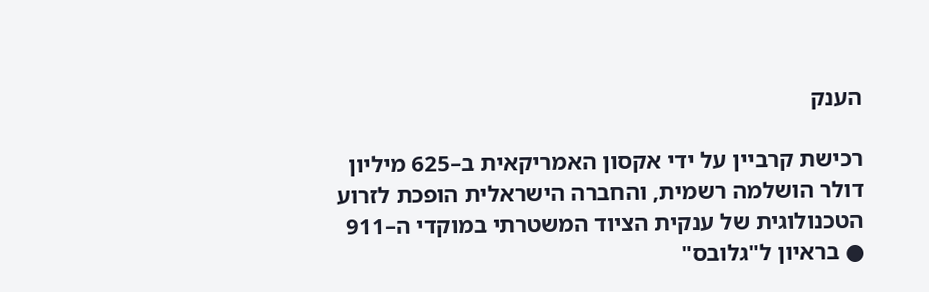הענק

רכישת קרביין על ידי אקסון האמריקאית ב–625 מיליון דולר הושלמה רשמית, והחברה הישראלית הופכת לזרוע הטכנולוגית של ענקית הציוד המשטרתי במוקדי ה–911 ● בראיון ל"גלובס"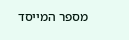מספר המייסד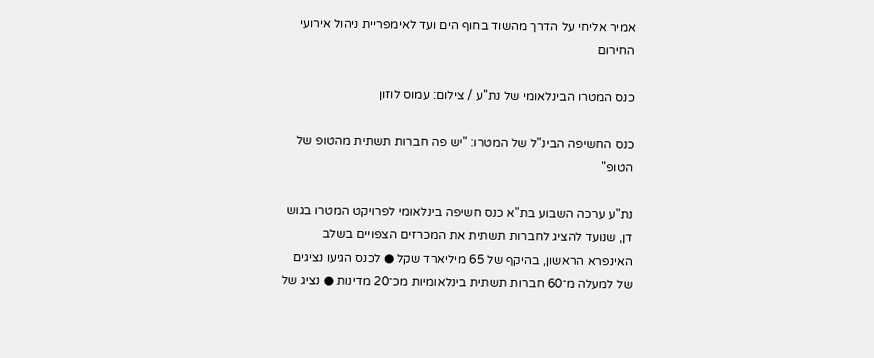אמיר אליחי על הדרך מהשוד בחוף הים ועד לאימפריית ניהול אירועי החירום

כנס המטרו הבינלאומי של נת''ע / צילום: עמוס לוזון

כנס החשיפה הבינ"ל של המטרו: "יש פה חברות תשתית מהטופ של הטופ"

נת"ע ערכה השבוע בת"א כנס חשיפה בינלאומי לפרויקט המטרו בגוש דן, שנועד להציג לחברות תשתית את המכרזים הצפויים בשלב האינפרא הראשון, בהיקף של 65 מיליארד שקל ● לכנס הגיעו נציגים של למעלה מ־60 חברות תשתית בינלאומיות מכ־20 מדינות ● נציג של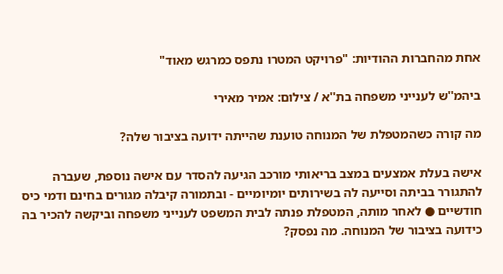אחת מהחברות ההודיות: "פרויקט המטרו נתפס כמרגש מאוד"

ביהמ''ש לענייני משפחה בת''א / צילום: אמיר מאירי

מה קורה כשהמטפלת של המנוחה טוענת שהייתה ידועה בציבור שלה?

אישה בעלת אמצעים במצב בריאותי מורכב הגיעה להסדר עם אישה נוספת, שעברה להתגורר בביתה וסייעה לה בשירותים יומיומיים - ובתמורה קיבלה מגורים בחינם ודמי כיס חודשיים ● לאחר מותה, המטפלת פנתה לבית המשפט לענייני משפחה וביקשה להכיר בה כידועה בציבור של המנוחה. מה נפסק?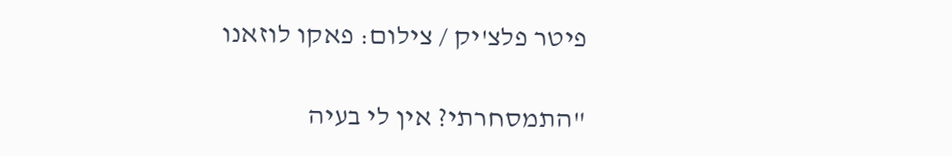פיטר פלצ'יק / צילום: פאקו לוזאנו

"התמסחרתי? אין לי בעיה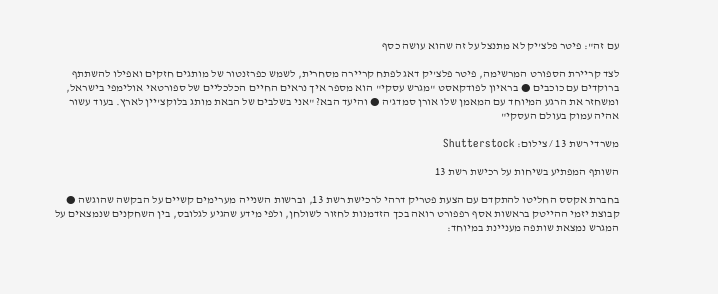עם זה": פיטר פלצ'יק לא מתנצל על זה שהוא עושה כסף

לצד קריירת הספורט המרשימה, פיטר פלצ'יק דאג לפתח קריירה מסחרית, לשמש כפרזנטור של מותגים חזקים ואפילו להשתתף ברוקדים עם כוכבים ● בראיון לפודקאסט "מגרש עסקי" הוא מספר איך נראים החיים הכלכליים של ספורטאי אולימפי בישראל, ומשחזר את הרגע המיוחד עם המאמן שלו אורן סמדג'ה ● והיעד הבא? "אני בשלבים של הבאת מותג בלוקצ'יין לארץ. בעוד עשור אהיה עמוק בעולם העסקי"

משרדי רשת 13 / צילום: Shutterstock

השותף המפתיע בשיחות על רכישת רשת 13

בחברת אקסס החליטו להתקדם עם הצעת פטריק דרהי לרכישת רשת 13, וברשות השנייה מערימים קשיים על הבקשה שהוגשה ● קבוצת יזמי ההייטק בראשות אסף רפפורט רואה בכך הזדמנות לחזור לשולחן, ולפי מידע שהגיע לגלובס, בין השחקנים שנמצאים על המגרש נמצאת שותפה מעניינת במיוחד: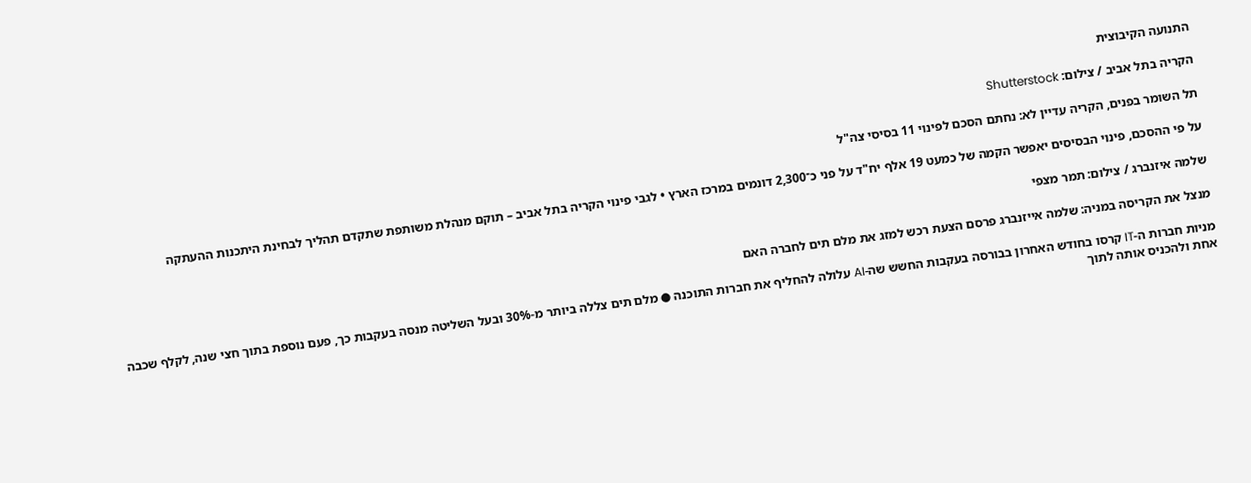התנועה הקיבוצית

הקריה בתל אביב / צילום: Shutterstock

תל השומר בפנים, הקריה עדיין לא: נחתם הסכם לפינוי 11 בסיסי צה"ל

על פי ההסכם, פינוי הבסיסים יאפשר הקמה של כמעט 19 אלף יח"ד על פני כ־2,300 דונמים במרכז הארץ • לגבי פינוי הקריה בתל אביב – תוקם מנהלת משותפת שתקדם תהליך לבחינת היתכנות ההעתקה

שלמה איזנברג / צילום: תמר מצפי

מנצל את הקריסה במניה: שלמה אייזנברג פרסם הצעת רכש למזג את מלם תים לחברה האם

מניות חברות ה-IT קרסו בחודש האחרון בבורסה בעקבות החשש שה-AI עלולה להחליף את חברות התוכנה ● מלם תים צללה ביותר מ-30% ובעל השליטה מנסה בעקבות כך, פעם נוספת בתוך חצי שנה, לקלף שכבה אחת ולהכניס אותה לתוך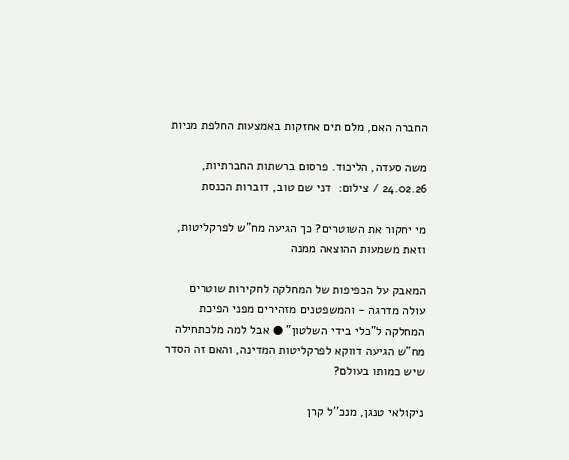החברה האם, מלם תים אחזקות באמצעות החלפת מניות

משה סעדה, הליכוד. פרסום ברשתות החברתיות, 24.02.26 / צילום:  דני שם טוב, דוברות הכנסת

מי יחקור את השוטרים? כך הגיעה מח"ש לפרקליטות, וזאת משמעות ההוצאה ממנה

המאבק על הכפיפות של המחלקה לחקירות שוטרים עולה מדרגה - והמשפטנים מזהירים מפני הפיכת המחלקה ל"כלי בידי השלטון" ● אבל למה מלכתחילה מח"ש הגיעה דווקא לפרקליטות המדינה, והאם זה הסדר שיש כמותו בעולם?

ניקולאי טנגן, מנכ''ל קרן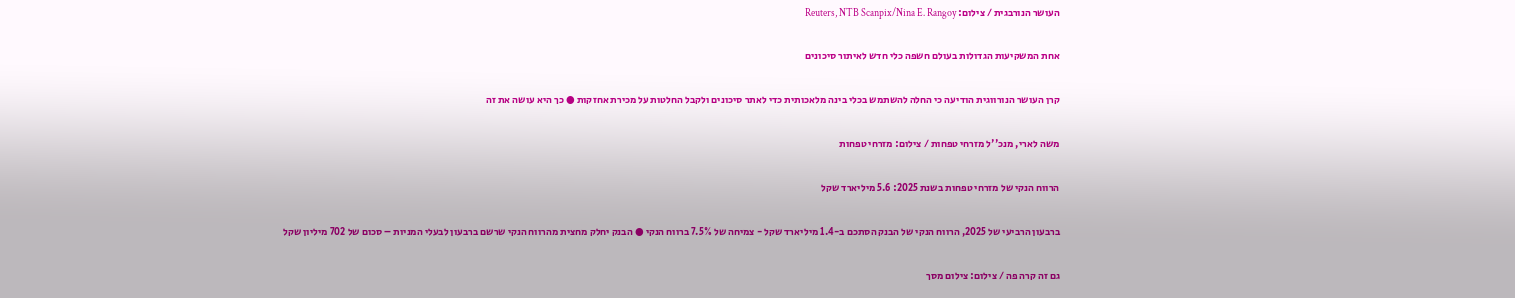העושר הנורבגית / צילום: Reuters, NTB Scanpix/Nina E. Rangoy

אחת המשקיעות הגדולות בעולם חשפה כלי חדש לאיתור סיכונים

קרן העושר הנורווגית הודיעה כי החלה להשתמש בכלי בינה מלאכותית כדי לאתר סיכונים ולקבל החלטות על מכירת אחזקות ● כך היא עושה את זה

משה לארי, מנכ''ל מזרחי טפחות / צילום: מזרחי טפחות

הרווח הנקי של מזרחי טפחות בשנת 2025: 5.6 מיליארד שקל

ברבעון הרביעי של 2025, הרווח הנקי של הבנק הסתכם ב-1.4 מיליארד שקל - צמיחה של 7.5% ברווח הנקי ● הבנק יחלק מחצית מהרווח הנקי שרשם ברבעון לבעלי המניות – סכום של 702 מיליון שקל

גם זה קרה פה / צילום: צילום מסך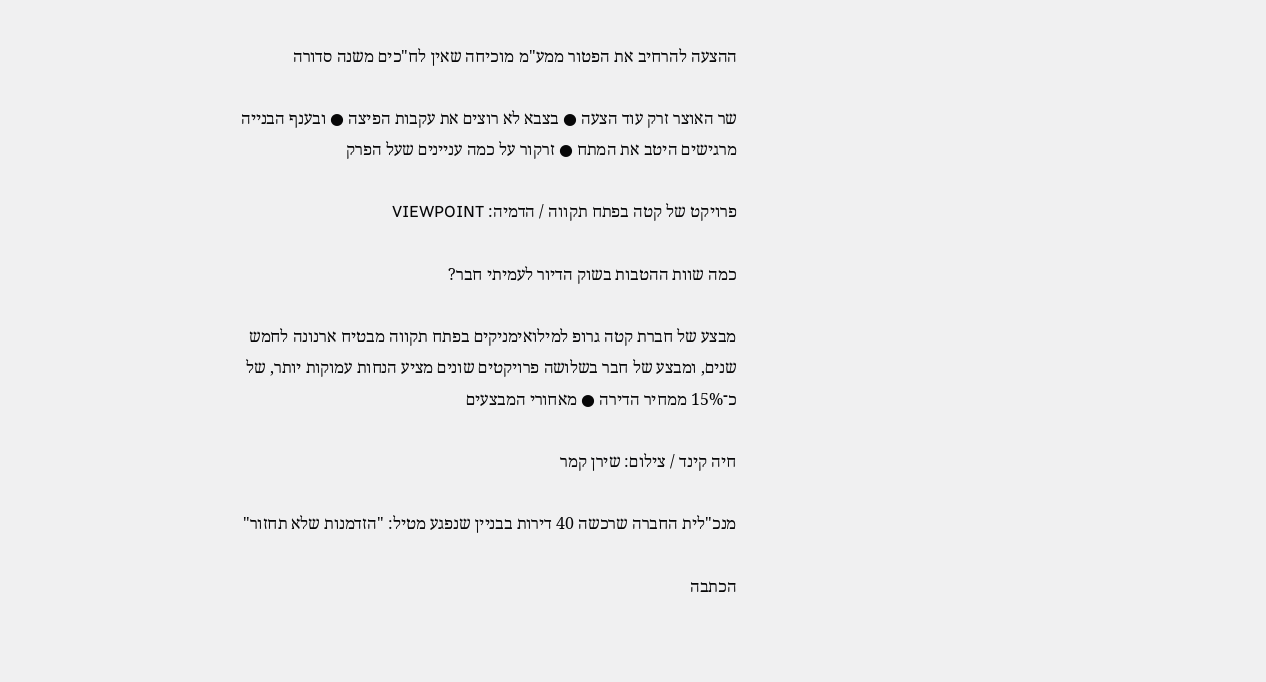ההצעה להרחיב את הפטור ממע"מ מוכיחה שאין לח"כים משנה סדורה

שר האוצר זרק עוד הצעה ● בצבא לא רוצים את עקבות הפיצה ● ובענף הבנייה מרגישים היטב את המתח ● זרקור על כמה עניינים שעל הפרק

פרויקט של קטה בפתח תקווה / הדמיה: VIEWPOINT

כמה שוות ההטבות בשוק הדיור לעמיתי חבר?

מבצע של חברת קטה גרופ למילואימניקים בפתח תקווה מבטיח ארנונה לחמש שנים, ומבצע של חבר בשלושה פרויקטים שונים מציע הנחות עמוקות יותר, של כ־15% ממחיר הדירה ● מאחורי המבצעים

חיה קינד / צילום: שירן קמר

מנכ"לית החברה שרכשה 40 דירות בבניין שנפגע מטיל: "הזדמנות שלא תחזור"

הכתבה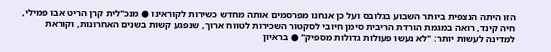הזו היתה הנצפית ביותר השבוע בגלובס ועל כן אנחנו מפרסמים אותה מחדש כשירות לקוראינו ● מנכ"לית קרן הריט אבו פמילי, חיה קינד, רואה במגמת הורדת הריבית סימן חיובי לסקטור השכירות לטווח ארוך, שנפגע קשות בשנים האחרונות, וקוראת למדינה לעשות יותר: "לא נעשו פעולות גדולות מספיק" ● בראיון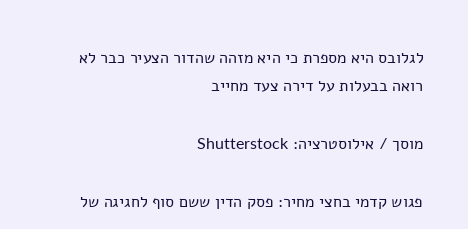לגלובס היא מספרת כי היא מזהה שהדור הצעיר כבר לא רואה בבעלות על דירה צעד מחייב

מוסך / אילוסטרציה: Shutterstock

פגוש קדמי בחצי מחיר: פסק הדין ששם סוף לחגיגה של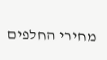מחירי החלפים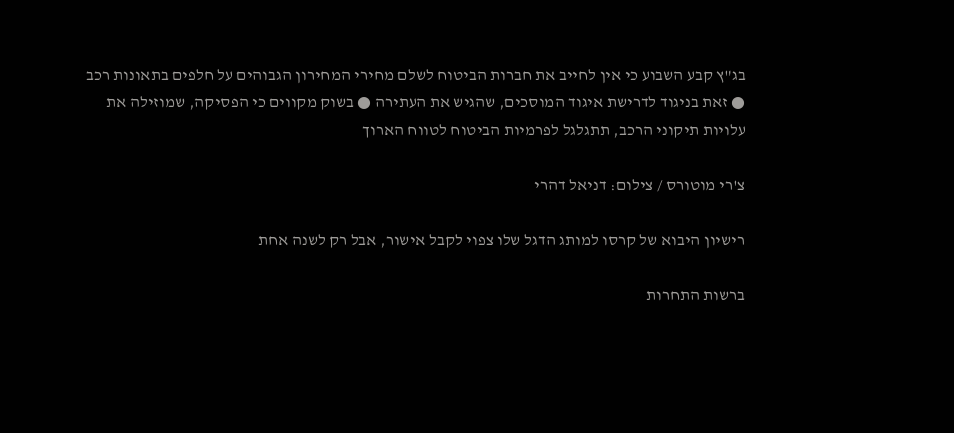בג"ץ קבע השבוע כי אין לחייב את חברות הביטוח לשלם מחירי המחירון הגבוהים על חלפים בתאונות רכב ● זאת בניגוד לדרישת איגוד המוסכים, שהגיש את העתירה ● בשוק מקווים כי הפסיקה, שמוזילה את עלויות תיקוני הרכב, תתגלגל לפרמיות הביטוח לטווח הארוך

צ'רי מוטורס / צילום: דניאל דהרי

רישיון היבוא של קרסו למותג הדגל שלו צפוי לקבל אישור, אבל רק לשנה אחת

ברשות התחרות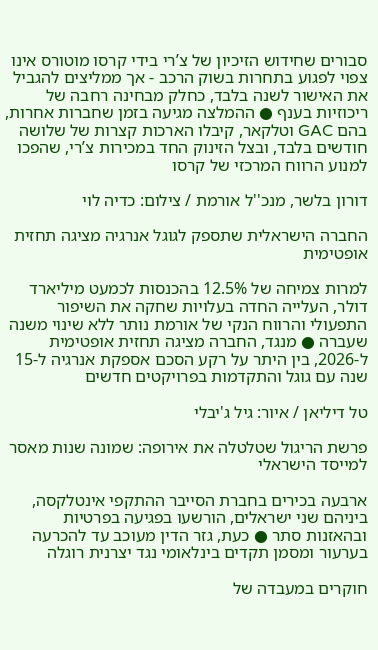סבורים שחידוש הזיכיון של צ’רי בידי קרסו מוטורס אינו צפוי לפגוע בתחרות בשוק הרכב - אך ממליצים להגביל את האישור לשנה בלבד, כחלק מבחינה רחבה של ריכוזיות בענף ● ההמלצה מגיעה בזמן שחברות אחרות, בהם GAC וטלקאר, קיבלו הארכות קצרות של שלושה חודשים בלבד, ובצל הזינוק החד במכירות צ’רי, שהפכו למנוע הרווח המרכזי של קרסו

דורון בלשר, מנכ''ל אורמת / צילום: כדיה לוי

החברה הישראלית שתספק לגוגל אנרגיה מציגה תחזית אופטימית

למרות צמיחה של 12.5% בהכנסות לכמעט מיליארד דולר, העלייה החדה בעלויות שחקה את השיפור התפעולי והרווח הנקי של אורמת נותר ללא שינוי משנה שעברה ● מנגד, החברה מציגה תחזית אופטימית ל-2026, בין היתר על רקע הסכם אספקת אנרגיה ל-15 שנה עם גוגל והתקדמות בפרויקטים חדשים

טל דיליאן / איור: גיל ג'יבלי

פרשת הריגול שטלטלה את אירופה: שמונה שנות מאסר למייסד הישראלי

ארבעה בכירים בחברת הסייבר ההתקפי אינטלקסה, ביניהם שני ישראלים, הורשעו בפגיעה בפרטיות ובהאזנות סתר ● כעת, גזר הדין מעוכב עד להכרעה בערעור ומסמן תקדים בינלאומי נגד יצרנית רוגלה

חוקרים במעבדה של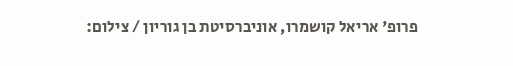פרופ' אריאל קושמרו, אוניברסיטת בן גוריון / צילום: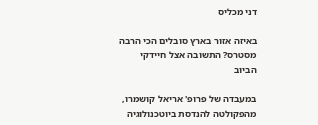דני מכליס

באיזה אזור בארץ סובלים הכי הרבה מסטרס? התשובה אצל חיידקי הביוב

במעבדה של פרופ' אריאל קושמרו, מהפקולטה להנדסת ביוטכנולוגיה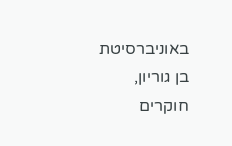באוניברסיטת בן גוריון, חוקרים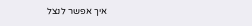איך אפשר לנצל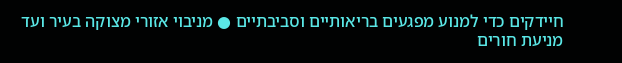חיידקים כדי למנוע מפגעים בריאותיים וסביבתיים ● מניבוי אזורי מצוקה בעיר ועד מניעת חורים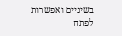בשיניים ואפשרות לפתח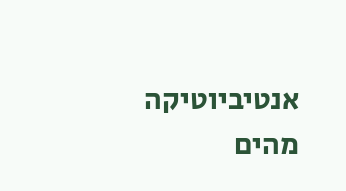אנטיביוטיקה מהים